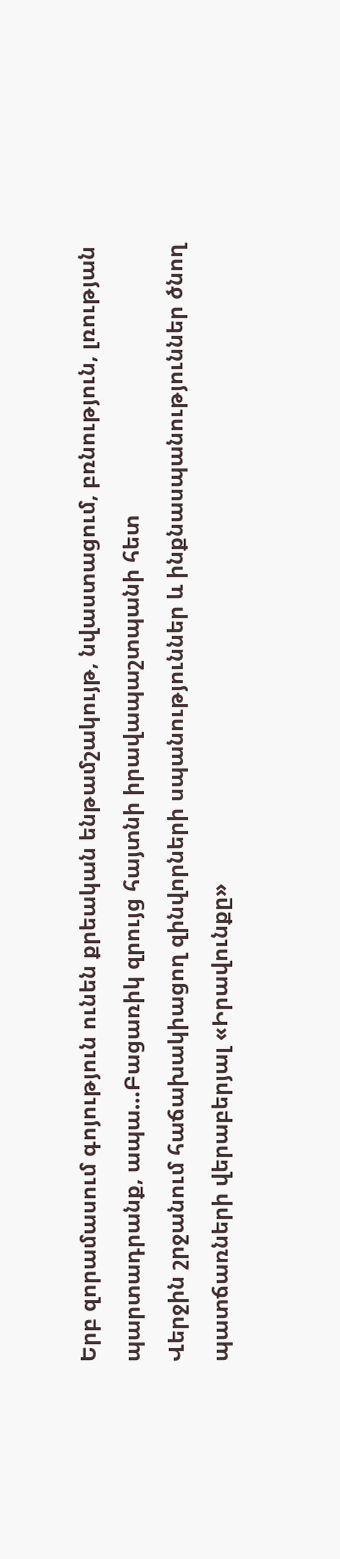Երբ զորամասում գոյություն ունեն քրեական ենթամշակույթ, նվաստացում, բռնություն, լռության պարտադրանք, ապա…Բացառիկ զրույց հայտնի իրավապաշտպանի հետ
Վերջին շրջանում հաճախակիացող զինվորների սպանություններ և ինքնասպանություններ ծնող պատճառների վերաբերյալ «Իրավունքը»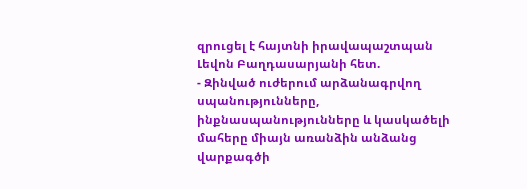զրուցել է հայտնի իրավապաշտպան Լեվոն Բաղդասարյանի հետ.
- Զինված ուժերում արձանագրվող սպանությունները, ինքնասպանությունները և կասկածելի մահերը միայն առանձին անձանց վարքագծի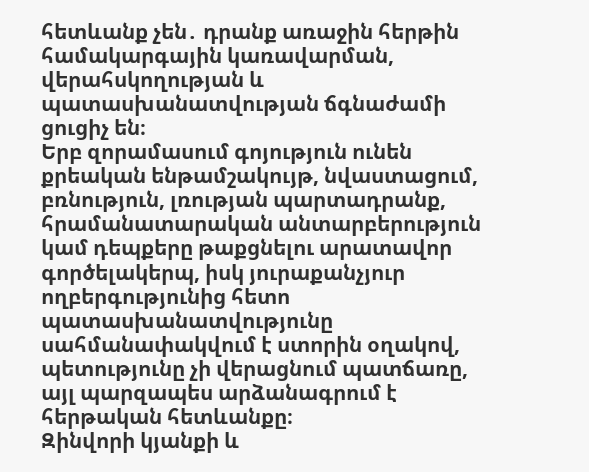հետևանք չեն․ դրանք առաջին հերթին համակարգային կառավարման, վերահսկողության և պատասխանատվության ճգնաժամի ցուցիչ են։
Երբ զորամասում գոյություն ունեն քրեական ենթամշակույթ, նվաստացում, բռնություն, լռության պարտադրանք, հրամանատարական անտարբերություն կամ դեպքերը թաքցնելու արատավոր գործելակերպ, իսկ յուրաքանչյուր ողբերգությունից հետո պատասխանատվությունը սահմանափակվում է ստորին օղակով, պետությունը չի վերացնում պատճառը, այլ պարզապես արձանագրում է հերթական հետևանքը։
Զինվորի կյանքի և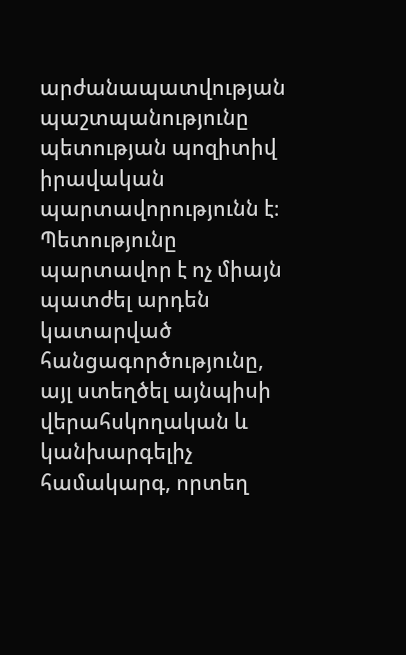արժանապատվության պաշտպանությունը պետության պոզիտիվ իրավական պարտավորությունն է։ Պետությունը պարտավոր է ոչ միայն պատժել արդեն կատարված հանցագործությունը, այլ ստեղծել այնպիսի վերահսկողական և կանխարգելիչ համակարգ, որտեղ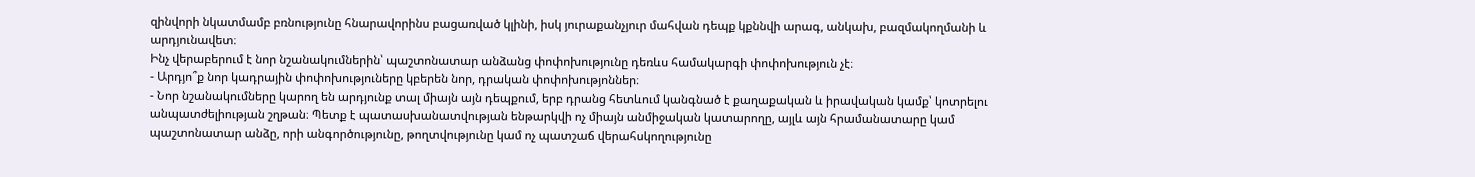զինվորի նկատմամբ բռնությունը հնարավորինս բացառված կլինի, իսկ յուրաքանչյուր մահվան դեպք կքննվի արագ, անկախ, բազմակողմանի և արդյունավետ։
Ինչ վերաբերում է նոր նշանակումներին՝ պաշտոնատար անձանց փոփոխությունը դեռևս համակարգի փոփոխություն չէ։
- Արդյո՞ք նոր կադրային փոփոխություները կբերեն նոր, դրական փոփոխությոններ։
- Նոր նշանակումները կարող են արդյունք տալ միայն այն դեպքում, երբ դրանց հետևում կանգնած է քաղաքական և իրավական կամք՝ կոտրելու անպատժելիության շղթան։ Պետք է պատասխանատվության ենթարկվի ոչ միայն անմիջական կատարողը, այլև այն հրամանատարը կամ պաշտոնատար անձը, որի անգործությունը, թողտվությունը կամ ոչ պատշաճ վերահսկողությունը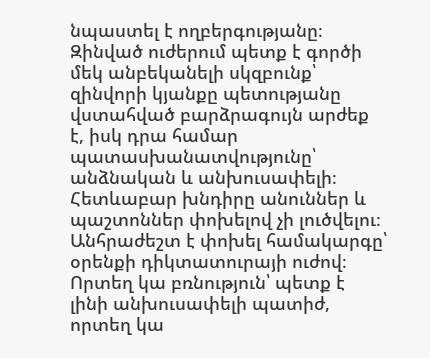նպաստել է ողբերգությանը։
Զինված ուժերում պետք է գործի մեկ անբեկանելի սկզբունք՝ զինվորի կյանքը պետությանը վստահված բարձրագույն արժեք է, իսկ դրա համար պատասխանատվությունը՝ անձնական և անխուսափելի։
Հետևաբար խնդիրը անուններ և պաշտոններ փոխելով չի լուծվելու։ Անհրաժեշտ է փոխել համակարգը՝ օրենքի դիկտատուրայի ուժով։ Որտեղ կա բռնություն՝ պետք է լինի անխուսափելի պատիժ, որտեղ կա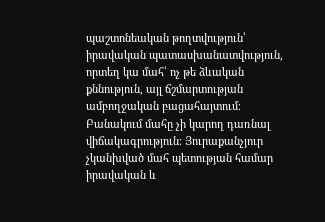պաշտոնեական թողտվություն՝ իրավական պատասխանատվություն, որտեղ կա մահ՝ ոչ թե ձևական քննություն, այլ ճշմարտության ամբողջական բացահայտում։
Բանակում մահը չի կարող դառնալ վիճակագրություն։ Յուրաքանչյուր չկանխված մահ պետության համար իրավական և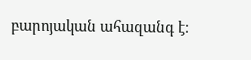բարոյական ահազանգ է։